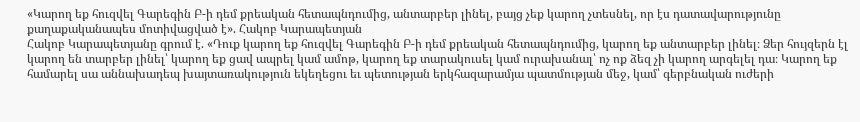«Կարող եք հուզվել Գարեգին Բ-ի դեմ քրեական հետապնդումից, անտարբեր լինել, բայց չեք կարող չտեսնել, որ էս դատավարությունը քաղաքականապես մոտիվացված է». Հակոբ Կարապետյան
Հակոբ Կարապետյանը գրում է. «Դուք կարող եք հուզվել Գարեգին Բ-ի դեմ քրեական հետապնդումից, կարող եք անտարբեր լինել։ Ձեր հույզերն էլ կարող են տարբեր լինել՝ կարող եք ցավ ապրել կամ ամոթ, կարող եք տարակուսել կամ ուրախանալ՝ ոչ ոք ձեզ չի կարող արգելել դա։ Կարող եք համարել սա աննախադեպ խայտառակություն եկեղեցու եւ պետության երկհազարամյա պատմության մեջ, կամ՝ գերբնական ուժերի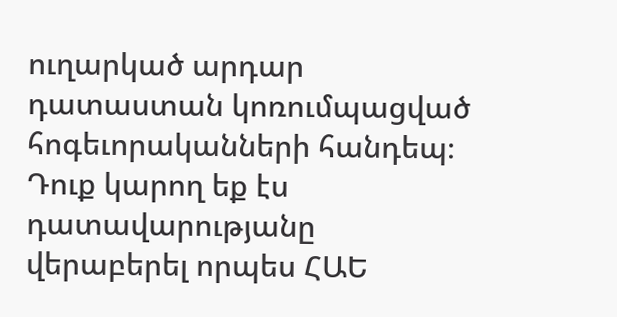ուղարկած արդար դատաստան կոռումպացված հոգեւորականների հանդեպ։ Դուք կարող եք էս դատավարությանը վերաբերել որպես ՀԱԵ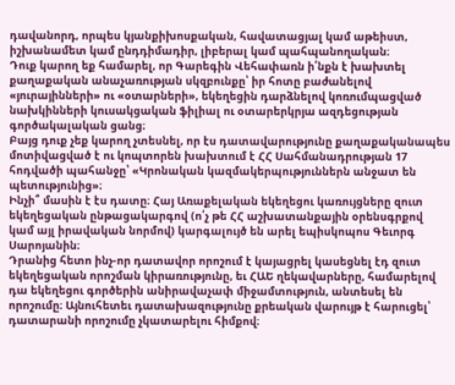դավանորդ, որպես կյանքիխոսքական, հավատացյալ կամ աթեիստ, իշխանամետ կամ ընդդիմադիր, լիբերալ կամ պահպանողական։
Դուք կարող եք համարել, որ Գարեգին Վեհափառն ի՛նքն է խախտել քաղաքական անաչառության սկզբունքը՝ իր հոտը բաժանելով «յուրայինների» ու «օտարների», եկեղեցին դարձնելով կոռումպացված նախկինների կուսակցական ֆիլիալ ու օտարերկրյա ազդեցության գործակալական ցանց։
Բայց դուք չեք կարող չտեսնել, որ էս դատավարությունը քաղաքականապես մոտիվացված է ու կոպտորեն խախտում է ՀՀ Սահմանադրության 17 հոդվածի պահանջը՝ «Կրոնական կազմակերպություններն անջատ են պետությունից»։
Ինչի՞ մասին է էս դատը։ Հայ Առաքելական եկեղեցու կառույցները զուտ եկեղեցական ընթացակարգով (ո՛չ թե ՀՀ աշխատանքային օրենսգրքով կամ այլ իրավական նորմով) կարգալույծ են արել եպիսկոպոս Գեւորգ Սարոյանին։
Դրանից հետո ինչ-որ դատավոր որոշում է կայացրել կասեցնել էդ զուտ եկեղեցական որոշման կիրառությունը, եւ ՀԱԵ ղեկավարները, համարելով դա եկեղեցու գործերին անիրավաչափ միջամտություն, անտեսել են որոշումը։ Այնուհետեւ դատախազությունը քրեական վարույթ է հարուցել՝ դատարանի որոշումը չկատարելու հիմքով։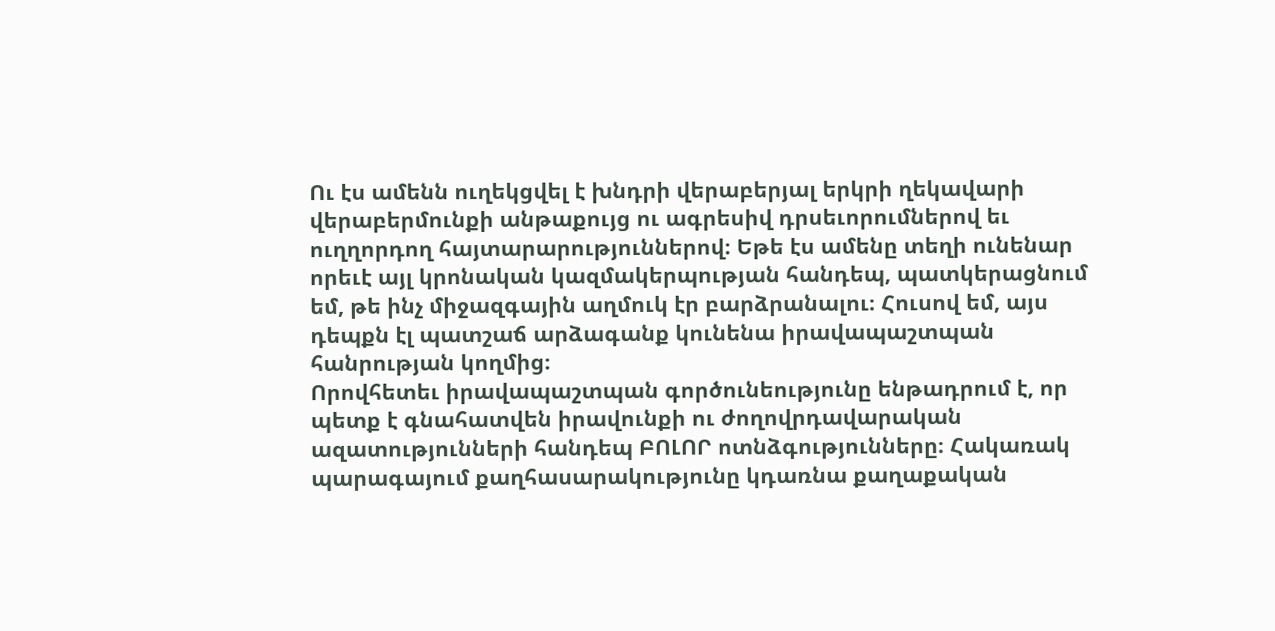Ու էս ամենն ուղեկցվել է խնդրի վերաբերյալ երկրի ղեկավարի վերաբերմունքի անթաքույց ու ագրեսիվ դրսեւորումներով եւ ուղղորդող հայտարարություններով։ Եթե էս ամենը տեղի ունենար որեւէ այլ կրոնական կազմակերպության հանդեպ, պատկերացնում եմ, թե ինչ միջազգային աղմուկ էր բարձրանալու։ Հուսով եմ, այս դեպքն էլ պատշաճ արձագանք կունենա իրավապաշտպան հանրության կողմից։
Որովհետեւ իրավապաշտպան գործունեությունը ենթադրում է, որ պետք է գնահատվեն իրավունքի ու ժողովրդավարական ազատությունների հանդեպ ԲՈԼՈՐ ոտնձգությունները։ Հակառակ պարագայում քաղհասարակությունը կդառնա քաղաքական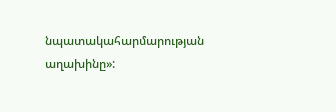նպատակահարմարության աղախինը»: